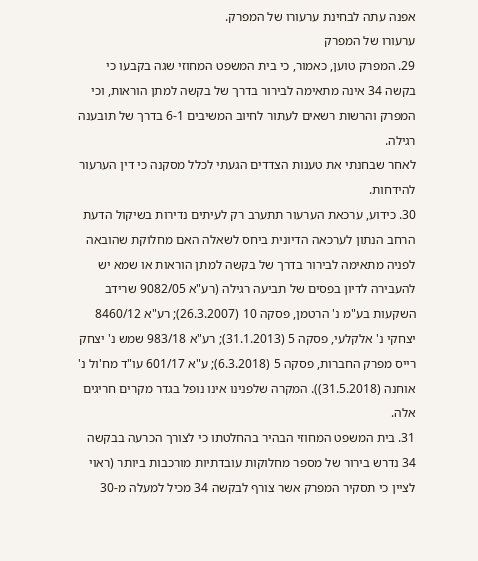אפנה עתה לבחינת ערעורו של המפרק.
ערעורו של המפרק
29. המפרק טוען, כאמור, כי בית המשפט המחוזי שגה בקבעו כי בקשה 34 אינה מתאימה לבירור בדרך של בקשה למתן הוראות, וכי המפרק והרשות רשאים לעתור לחיוב המשיבים 6-1 בדרך של תובענה רגילה.
לאחר שבחנתי את טענות הצדדים הגעתי לכלל מסקנה כי דין הערעור להידחות.
30. כידוע, ערכאת הערעור תתערב רק לעיתים נדירות בשיקול הדעת הרחב הנתון לערכאה הדיונית ביחס לשאלה האם מחלוקת שהובאה לפניה מתאימה לבירור בדרך של בקשה למתן הוראות או שמא יש להעבירה לדיון בפסים של תביעה רגילה (רע"א 9082/05 שרידב השקעות בע"מ נ' הרטמן, פסקה 10 (26.3.2007); רע"א 8460/12 יצחקי נ' אלקלעי, פסקה 5 (31.1.2013); רע"א 983/18 שמש נ' יצחק רייס מפרק החברות, פסקה 5 (6.3.2018); ע"א 601/17 עו"ד מח'ול נ' אוחנה (31.5.2018)). המקרה שלפנינו אינו נופל בגדר מקרים חריגים אלה.
31. בית המשפט המחוזי הבהיר בהחלטתו כי לצורך הכרעה בבקשה 34 נדרש בירור של מספר מחלוקות עובדתיות מורכבות ביותר (ראוי לציין כי תסקיר המפרק אשר צורף לבקשה 34 מכיל למעלה מ-30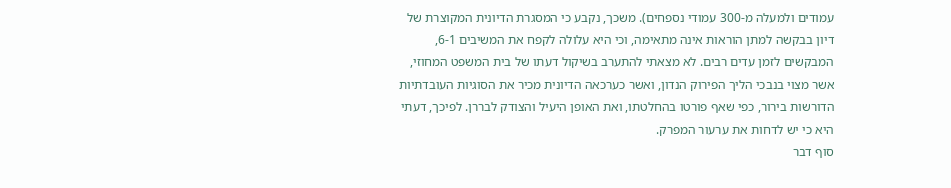עמודים ולמעלה מ-300 עמודי נספחים). משכך, נקבע כי המסגרת הדיונית המקוצרת של דיון בבקשה למתן הוראות אינה מתאימה, וכי היא עלולה לקפח את המשיבים 6-1, המבקשים לזמן עדים רבים. לא מצאתי להתערב בשיקול דעתו של בית המשפט המחוזי, אשר מצוי בנבכי הליך הפירוק הנדון, ואשר כערכאה הדיונית מכיר את הסוגיות העובדתיות הדורשות בירור, כפי שאף פורטו בהחלטתו, ואת האופן היעיל והצודק לבררן. לפיכך, דעתי היא כי יש לדחות את ערעור המפרק.
סוף דבר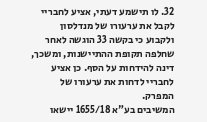32. לו תישמע דעתי, אציע לחבריי לקבל את ערעורו של מנדלסון ולקבוע כי בקשה 33 הוגשה לאחר שחלפה תקופת ההתיישנות, ומשכך, דינה להידחות על הסף. כן אציע לחבריי לדחות את ערעורו של המפרק.
המשיבים בע"א 1655/18 יישאו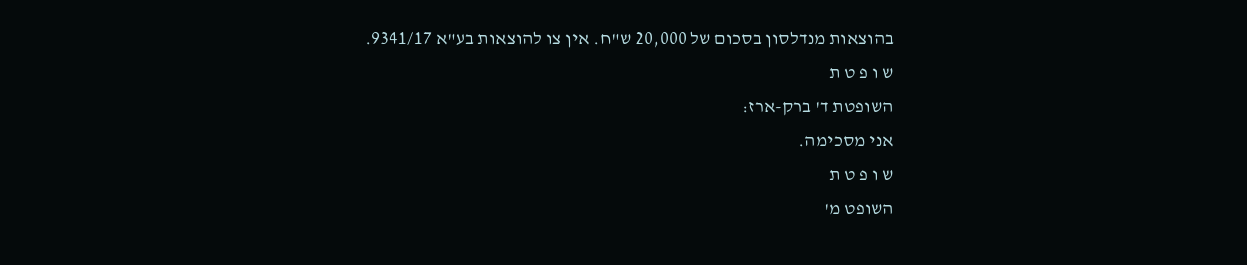בהוצאות מנדלסון בסכום של 20,000 ש"ח. אין צו להוצאות בע"א 9341/17.
ש ו פ ט ת
השופטת ד' ברק-ארז:
אני מסכימה.
ש ו פ ט ת
השופט מ'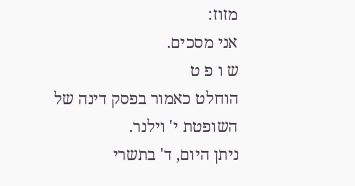מזוז:
אני מסכים.
ש ו פ ט
הוחלט כאמור בפסק דינה של השופטת י' וילנר.
ניתן היום, ד' בתשרי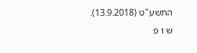התשע"ט (13.9.2018).
ש ו פ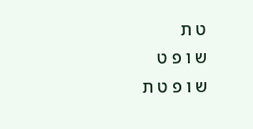ט ת
ש ו פ ט
ש ו פ ט ת